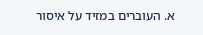א. העוברים במזיד על איסור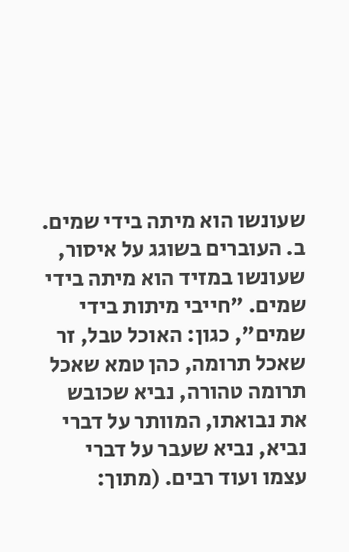שעונשו הוא מיתה בידי שמים. ב. העוברים בשוגג על איסור, שעונשו במזיד הוא מיתה בידי שמים. "חייבי מיתות בידי שמים", כגון: האוכל טבל, זר שאכל תרומה, כהן טמא שאכל תרומה טהורה, נביא שכובש את נבואתו, המוותר על דברי נביא, נביא שעבר על דברי עצמו ועוד רבים. (מתוך: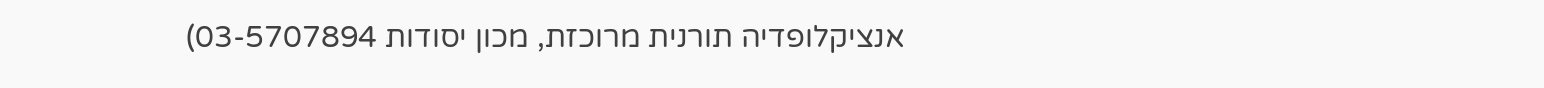אנציקלופדיה תורנית מרוכזת, מכון יסודות 03-5707894)